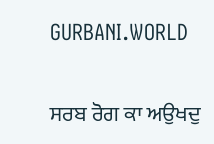GURBANI.WORLD

ਸਰਬ ਰੋਗ ਕਾ ਅਉਖਦੁ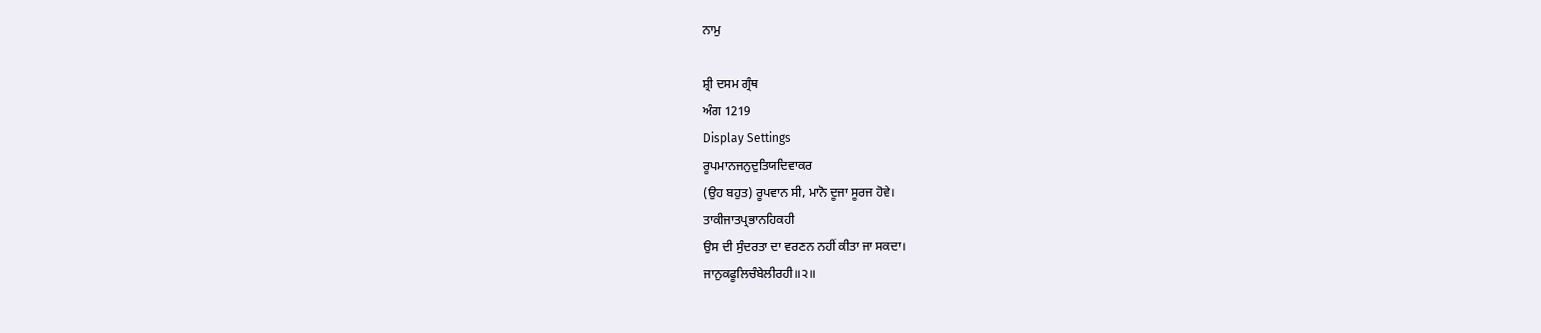ਨਾਮੁ

ਸ਼੍ਰੀ ਦਸਮ ਗ੍ਰੰਥ
ਅੰਗ 1219
Display Settings
ਰੂਪਮਾਨਜਨੁਦੁਤਿਯਦਿਵਾਕਰ
(ਉਹ ਬਹੁਤ) ਰੂਪਵਾਨ ਸੀ, ਮਾਨੋ ਦੂਜਾ ਸੂਰਜ ਹੋਵੇ।
ਤਾਕੀਜਾਤਪ੍ਰਭਾਨਹਿਕਹੀ
ਉਸ ਦੀ ਸੁੰਦਰਤਾ ਦਾ ਵਰਣਨ ਨਹੀਂ ਕੀਤਾ ਜਾ ਸਕਦਾ।
ਜਾਨੁਕਫੂਲਿਚੰਬੇਲੀਰਹੀ॥੨॥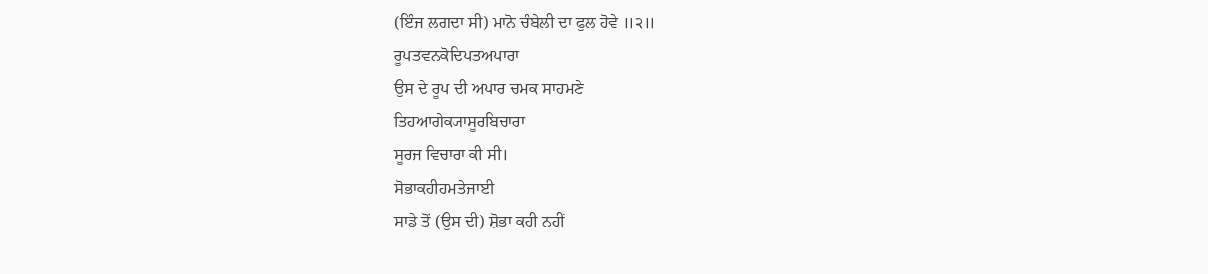(ਇੰਜ ਲਗਦਾ ਸੀ) ਮਾਨੋ ਚੰਬੇਲੀ ਦਾ ਫੁਲ ਹੋਵੇ ॥੨॥
ਰੂਪਤਵਨਕੋਦਿਪਤਅਪਾਰਾ
ਉਸ ਦੇ ਰੂਪ ਦੀ ਅਪਾਰ ਚਮਕ ਸਾਹਮਣੇ
ਤਿਹਆਗੇਕ੍ਯਾਸੂਰਬਿਚਾਰਾ
ਸੂਰਜ ਵਿਚਾਰਾ ਕੀ ਸੀ।
ਸੋਭਾਕਹੀਹਮਤੇਜਾਈ
ਸਾਡੇ ਤੋਂ (ਉਸ ਦੀ) ਸ਼ੋਭਾ ਕਹੀ ਨਹੀਂ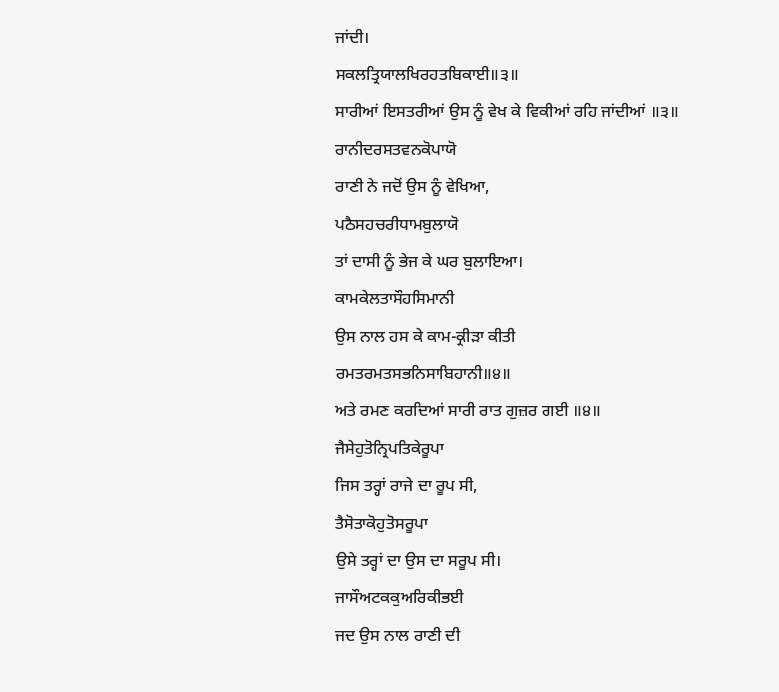ਜਾਂਦੀ।
ਸਕਲਤ੍ਰਿਯਾਲਖਿਰਹਤਬਿਕਾਈ॥੩॥
ਸਾਰੀਆਂ ਇਸਤਰੀਆਂ ਉਸ ਨੂੰ ਵੇਖ ਕੇ ਵਿਕੀਆਂ ਰਹਿ ਜਾਂਦੀਆਂ ॥੩॥
ਰਾਨੀਦਰਸਤਵਨਕੋਪਾਯੋ
ਰਾਣੀ ਨੇ ਜਦੋਂ ਉਸ ਨੂੰ ਵੇਖਿਆ,
ਪਠੈਸਹਚਰੀਧਾਮਬੁਲਾਯੋ
ਤਾਂ ਦਾਸੀ ਨੂੰ ਭੇਜ ਕੇ ਘਰ ਬੁਲਾਇਆ।
ਕਾਮਕੇਲਤਾਸੌਹਸਿਮਾਨੀ
ਉਸ ਨਾਲ ਹਸ ਕੇ ਕਾਮ-ਕ੍ਰੀੜਾ ਕੀਤੀ
ਰਮਤਰਮਤਸਭਨਿਸਾਬਿਹਾਨੀ॥੪॥
ਅਤੇ ਰਮਣ ਕਰਦਿਆਂ ਸਾਰੀ ਰਾਤ ਗੁਜ਼ਰ ਗਈ ॥੪॥
ਜੈਸੇਹੁਤੋਨ੍ਰਿਪਤਿਕੇਰੂਪਾ
ਜਿਸ ਤਰ੍ਹਾਂ ਰਾਜੇ ਦਾ ਰੂਪ ਸੀ,
ਤੈਸੋਤਾਕੋਹੁਤੋਸਰੂਪਾ
ਉਸੇ ਤਰ੍ਹਾਂ ਦਾ ਉਸ ਦਾ ਸਰੂਪ ਸੀ।
ਜਾਸੌਅਟਕਕੁਅਰਿਕੀਭਈ
ਜਦ ਉਸ ਨਾਲ ਰਾਣੀ ਦੀ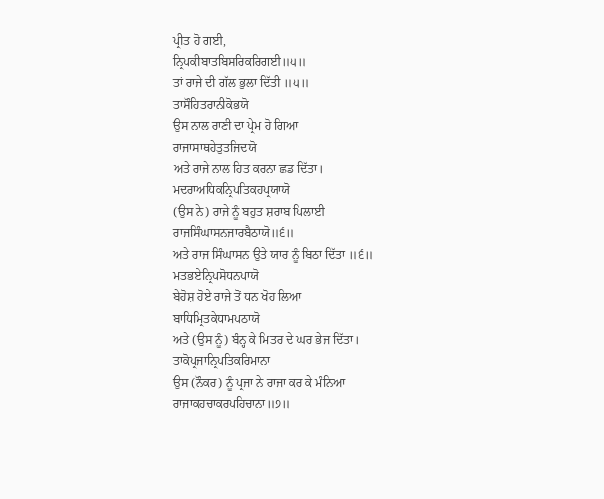ਪ੍ਰੀਤ ਹੋ ਗਈ,
ਨ੍ਰਿਪਕੀਬਾਤਬਿਸਰਿਕਰਿਗਈ॥੫॥
ਤਾਂ ਰਾਜੇ ਦੀ ਗੱਲ ਭੁਲਾ ਦਿੱਤੀ ॥੫॥
ਤਾਸੌਹਿਤਰਾਨੀਕੋਭਯੋ
ਉਸ ਨਾਲ ਰਾਣੀ ਦਾ ਪ੍ਰੇਮ ਹੋ ਗਿਆ
ਰਾਜਾਸਾਥਹੇਤੁਤਜਿਦਯੋ
ਅਤੇ ਰਾਜੇ ਨਾਲ ਹਿਤ ਕਰਨਾ ਛਡ ਦਿੱਤਾ।
ਮਦਰਾਅਧਿਕਨ੍ਰਿਪਤਿਕਹਪ੍ਰਯਾਯੋ
(ਉਸ ਨੇ) ਰਾਜੇ ਨੂੰ ਬਹੁਤ ਸ਼ਰਾਬ ਪਿਲਾਈ
ਰਾਜਸਿੰਘਾਸਨਜਾਰਬੈਠਾਯੋ॥੬॥
ਅਤੇ ਰਾਜ ਸਿੰਘਾਸਨ ਉਤੇ ਯਾਰ ਨੂੰ ਬਿਠਾ ਦਿੱਤਾ ॥੬॥
ਮਤਭਏਨ੍ਰਿਪਸੋਧਨਪਾਯੋ
ਬੇਹੋਸ਼ ਹੋਏ ਰਾਜੇ ਤੋਂ ਧਨ ਖੋਹ ਲਿਆ
ਬਾਧਿਮ੍ਰਿਤਕੇਧਾਮਪਠਾਯੋ
ਅਤੇ (ਉਸ ਨੂੰ) ਬੰਨ੍ਹ ਕੇ ਮਿਤਰ ਦੇ ਘਰ ਭੇਜ ਦਿੱਤਾ।
ਤਾਕੋਪ੍ਰਜਾਨ੍ਰਿਪਤਿਕਰਿਮਾਨਾ
ਉਸ (ਨੌਕਰ) ਨੂੰ ਪ੍ਰਜਾ ਨੇ ਰਾਜਾ ਕਰ ਕੇ ਮੰਨਿਆ
ਰਾਜਾਕਹਚਾਕਰਪਹਿਚਾਨਾ॥੭॥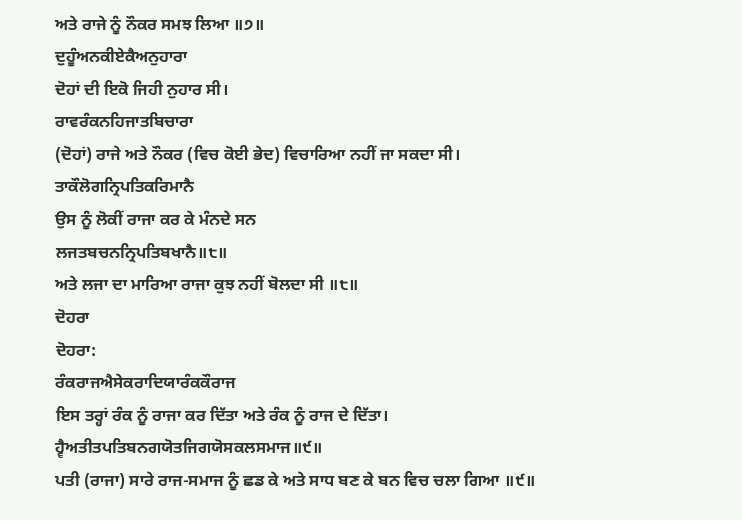ਅਤੇ ਰਾਜੇ ਨੂੰ ਨੌਕਰ ਸਮਝ ਲਿਆ ॥੭॥
ਦੁਹੂੰਅਨਕੀਏਕੈਅਨੁਹਾਰਾ
ਦੋਹਾਂ ਦੀ ਇਕੋ ਜਿਹੀ ਨੁਹਾਰ ਸੀ।
ਰਾਵਰੰਕਨਹਿਜਾਤਬਿਚਾਰਾ
(ਦੋਹਾਂ) ਰਾਜੇ ਅਤੇ ਨੌਕਰ (ਵਿਚ ਕੋਈ ਭੇਦ) ਵਿਚਾਰਿਆ ਨਹੀਂ ਜਾ ਸਕਦਾ ਸੀ।
ਤਾਕੌਲੋਗਨ੍ਰਿਪਤਿਕਰਿਮਾਨੈ
ਉਸ ਨੂੰ ਲੋਕੀਂ ਰਾਜਾ ਕਰ ਕੇ ਮੰਨਦੇ ਸਨ
ਲਜਤਬਚਨਨ੍ਰਿਪਤਿਬਖਾਨੈ॥੮॥
ਅਤੇ ਲਜਾ ਦਾ ਮਾਰਿਆ ਰਾਜਾ ਕੁਝ ਨਹੀਂ ਬੋਲਦਾ ਸੀ ॥੮॥
ਦੋਹਰਾ
ਦੋਹਰਾ:
ਰੰਕਰਾਜਐਸੇਕਰਾਦਿਯਾਰੰਕਕੌਰਾਜ
ਇਸ ਤਰ੍ਹਾਂ ਰੰਕ ਨੂੰ ਰਾਜਾ ਕਰ ਦਿੱਤਾ ਅਤੇ ਰੰਕ ਨੂੰ ਰਾਜ ਦੇ ਦਿੱਤਾ।
ਹ੍ਵੈਅਤੀਤਪਤਿਬਨਗਯੋਤਜਿਗਯੋਸਕਲਸਮਾਜ॥੯॥
ਪਤੀ (ਰਾਜਾ) ਸਾਰੇ ਰਾਜ-ਸਮਾਜ ਨੂੰ ਛਡ ਕੇ ਅਤੇ ਸਾਧ ਬਣ ਕੇ ਬਨ ਵਿਚ ਚਲਾ ਗਿਆ ॥੯॥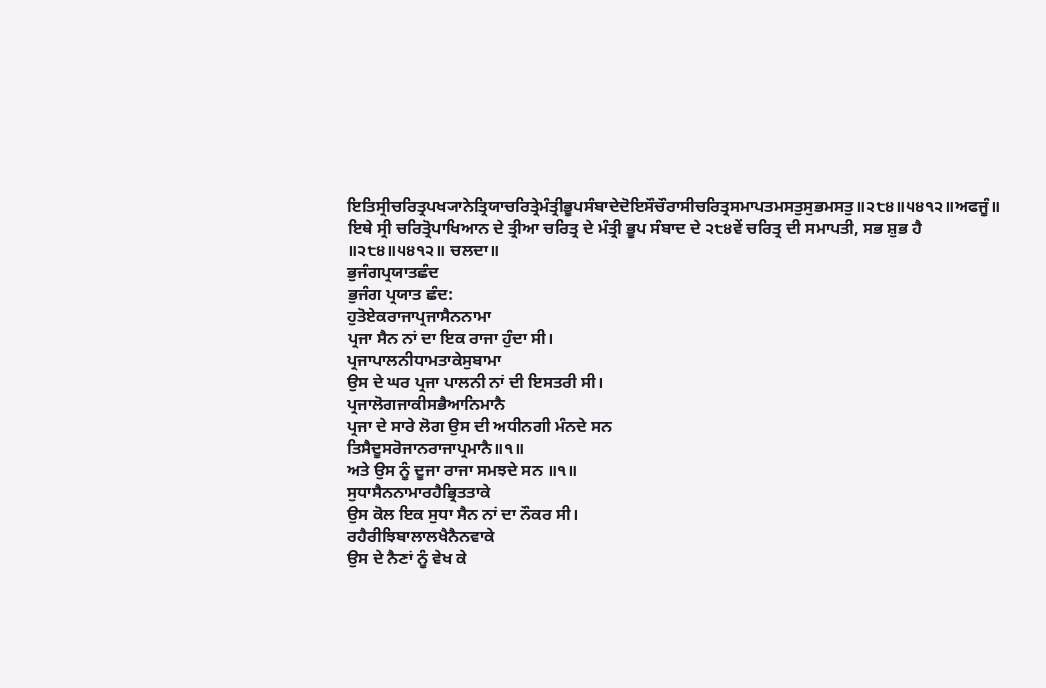ਇਤਿਸ੍ਰੀਚਰਿਤ੍ਰਪਖ੍ਯਾਨੇਤ੍ਰਿਯਾਚਰਿਤ੍ਰੇਮੰਤ੍ਰੀਭੂਪਸੰਬਾਦੇਦੋਇਸੌਚੌਰਾਸੀਚਰਿਤ੍ਰਸਮਾਪਤਮਸਤੁਸੁਭਮਸਤੁ॥੨੮੪॥੫੪੧੨॥ਅਫਜੂੰ॥
ਇਥੇ ਸ੍ਰੀ ਚਰਿਤ੍ਰੋਪਾਖਿਆਨ ਦੇ ਤ੍ਰੀਆ ਚਰਿਤ੍ਰ ਦੇ ਮੰਤ੍ਰੀ ਭੂਪ ਸੰਬਾਦ ਦੇ ੨੮੪ਵੇਂ ਚਰਿਤ੍ਰ ਦੀ ਸਮਾਪਤੀ, ਸਭ ਸ਼ੁਭ ਹੈ ॥੨੮੪॥੫੪੧੨॥ ਚਲਦਾ॥
ਭੁਜੰਗਪ੍ਰਯਾਤਛੰਦ
ਭੁਜੰਗ ਪ੍ਰਯਾਤ ਛੰਦ:
ਹੁਤੋਏਕਰਾਜਾਪ੍ਰਜਾਸੈਨਨਾਮਾ
ਪ੍ਰਜਾ ਸੈਨ ਨਾਂ ਦਾ ਇਕ ਰਾਜਾ ਹੁੰਦਾ ਸੀ।
ਪ੍ਰਜਾਪਾਲਨੀਧਾਮਤਾਕੇਸੁਬਾਮਾ
ਉਸ ਦੇ ਘਰ ਪ੍ਰਜਾ ਪਾਲਨੀ ਨਾਂ ਦੀ ਇਸਤਰੀ ਸੀ।
ਪ੍ਰਜਾਲੋਗਜਾਕੀਸਭੈਆਨਿਮਾਨੈ
ਪ੍ਰਜਾ ਦੇ ਸਾਰੇ ਲੋਗ ਉਸ ਦੀ ਅਧੀਨਗੀ ਮੰਨਦੇ ਸਨ
ਤਿਸੈਦੂਸਰੋਜਾਨਰਾਜਾਪ੍ਰਮਾਨੈ॥੧॥
ਅਤੇ ਉਸ ਨੂੰ ਦੂਜਾ ਰਾਜਾ ਸਮਝਦੇ ਸਨ ॥੧॥
ਸੁਧਾਸੈਨਨਾਮਾਰਹੈਭ੍ਰਿਤਤਾਕੇ
ਉਸ ਕੋਲ ਇਕ ਸੁਧਾ ਸੈਨ ਨਾਂ ਦਾ ਨੌਕਰ ਸੀ।
ਰਹੈਰੀਝਿਬਾਲਾਲਖੈਨੈਨਵਾਕੇ
ਉਸ ਦੇ ਨੈਣਾਂ ਨੂੰ ਵੇਖ ਕੇ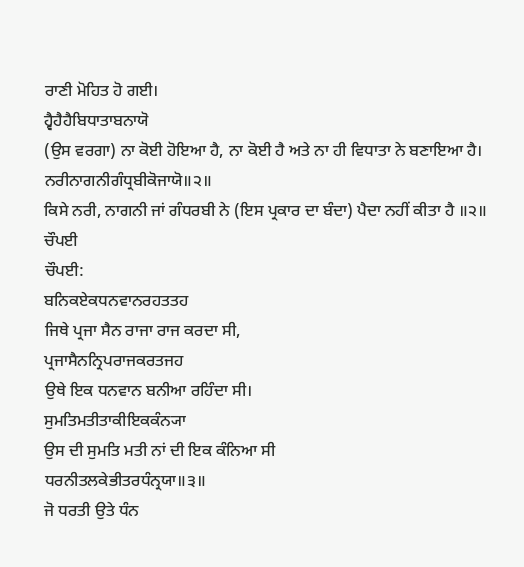ਰਾਣੀ ਮੋਹਿਤ ਹੋ ਗਈ।
ਹ੍ਵੈਹੈਹੈਬਿਧਾਤਾਬਨਾਯੋ
(ਉਸ ਵਰਗਾ) ਨਾ ਕੋਈ ਹੋਇਆ ਹੈ, ਨਾ ਕੋਈ ਹੈ ਅਤੇ ਨਾ ਹੀ ਵਿਧਾਤਾ ਨੇ ਬਣਾਇਆ ਹੈ।
ਨਰੀਨਾਗਨੀਗੰਧ੍ਰਬੀਕੋਜਾਯੋ॥੨॥
ਕਿਸੇ ਨਰੀ, ਨਾਗਨੀ ਜਾਂ ਗੰਧਰਬੀ ਨੇ (ਇਸ ਪ੍ਰਕਾਰ ਦਾ ਬੰਦਾ) ਪੈਦਾ ਨਹੀਂ ਕੀਤਾ ਹੈ ॥੨॥
ਚੌਪਈ
ਚੌਪਈ:
ਬਨਿਕਏਕਧਨਵਾਨਰਹਤਤਹ
ਜਿਥੇ ਪ੍ਰਜਾ ਸੈਨ ਰਾਜਾ ਰਾਜ ਕਰਦਾ ਸੀ,
ਪ੍ਰਜਾਸੈਨਨ੍ਰਿਪਰਾਜਕਰਤਜਹ
ਉਥੇ ਇਕ ਧਨਵਾਨ ਬਨੀਆ ਰਹਿੰਦਾ ਸੀ।
ਸੁਮਤਿਮਤੀਤਾਕੀਇਕਕੰਨ੍ਯਾ
ਉਸ ਦੀ ਸੁਮਤਿ ਮਤੀ ਨਾਂ ਦੀ ਇਕ ਕੰਨਿਆ ਸੀ
ਧਰਨੀਤਲਕੇਭੀਤਰਧੰਨ੍ਰਯਾ॥੩॥
ਜੋ ਧਰਤੀ ਉਤੇ ਧੰਨ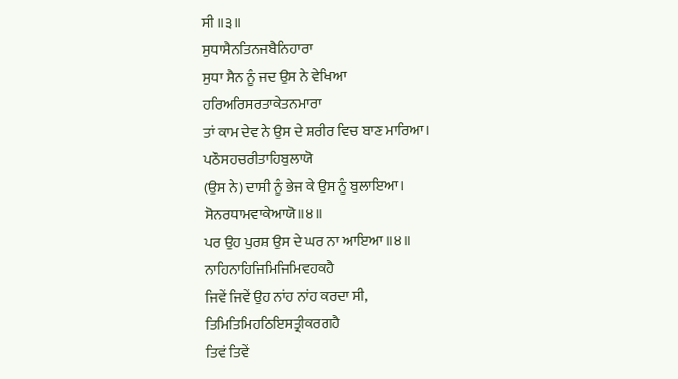ਸੀ ॥੩॥
ਸੁਧਾਸੈਨਤਿਨਜਬੈਨਿਹਾਰਾ
ਸੁਧਾ ਸੈਨ ਨੂੰ ਜਦ ਉਸ ਨੇ ਵੇਖਿਆ
ਹਰਿਅਰਿਸਰਤਾਕੇਤਨਮਾਰਾ
ਤਾਂ ਕਾਮ ਦੇਵ ਨੇ ਉਸ ਦੇ ਸ਼ਰੀਰ ਵਿਚ ਬਾਣ ਮਾਰਿਆ।
ਪਠੌਸਹਚਰੀਤਾਹਿਬੁਲਾਯੋ
(ਉਸ ਨੇ) ਦਾਸੀ ਨੂੰ ਭੇਜ ਕੇ ਉਸ ਨੂੰ ਬੁਲਾਇਆ।
ਸੋਨਰਧਾਮਵਾਕੇਆਯੋ॥੪॥
ਪਰ ਉਹ ਪੁਰਸ਼ ਉਸ ਦੇ ਘਰ ਨਾ ਆਇਆ ॥੪॥
ਨਾਹਿਨਾਹਿਜਿਮਿਜਿਮਿਵਹਕਹੈ
ਜਿਵੇਂ ਜਿਵੇਂ ਉਹ ਨਾਂਹ ਨਾਂਹ ਕਰਦਾ ਸੀ,
ਤਿਮਿਤਿਮਿਹਠਿਇਸਤ੍ਰੀਕਰਗਹੈ
ਤਿਵਂ ਤਿਵੇਂ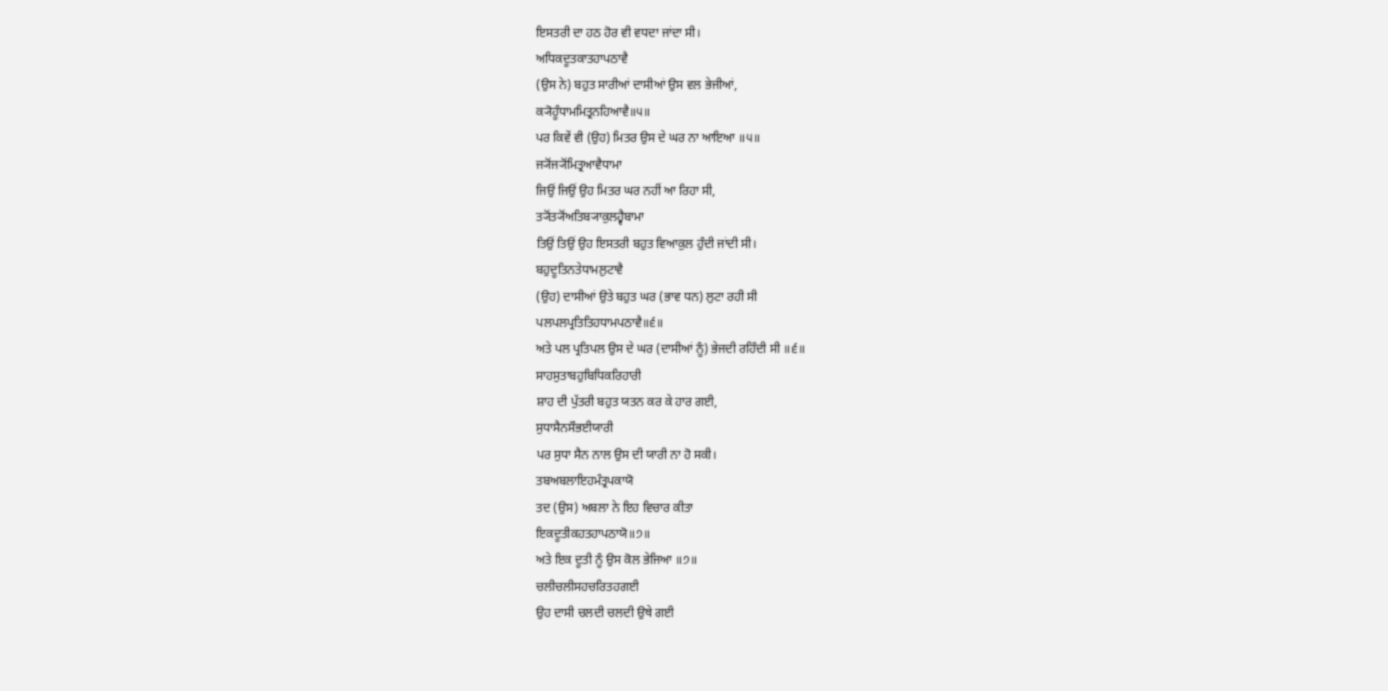ਇਸਤਰੀ ਦਾ ਹਠ ਹੋਰ ਵੀ ਵਧਦਾ ਜਾਂਦਾ ਸੀ।
ਅਧਿਕਦੂਤਕਾਤਹਾਪਠਾਵੈ
(ਉਸ ਨੇ) ਬਹੁਤ ਸਾਰੀਆਂ ਦਾਸੀਆਂ ਉਸ ਵਲ ਭੇਜੀਆਂ,
ਕ੍ਯੋਹੂੰਧਾਮਮਿਤ੍ਰਨਹਿਆਵੈ॥੫॥
ਪਰ ਕਿਵੇਂ ਵੀ (ਉਹ) ਮਿਤਰ ਉਸ ਦੇ ਘਰ ਨਾ ਆਇਆ ॥੫॥
ਜ੍ਯੋਂਜ੍ਯੋਂਮਿਤ੍ਰਆਵੈਧਾਮਾ
ਜਿਉਂ ਜਿਉਂ ਉਹ ਮਿਤਰ ਘਰ ਨਹੀਂ ਆ ਰਿਹਾ ਸੀ,
ਤ੍ਯੋਂਤ੍ਯੋਂਅਤਿਬ੍ਯਾਕੁਲਹ੍ਵੈਬਾਮਾ
ਤਿਉਂ ਤਿਉਂ ਉਹ ਇਸਤਰੀ ਬਹੁਤ ਵਿਆਕੁਲ ਹੁੰਦੀ ਜਾਂਦੀ ਸੀ।
ਬਹੁਦੂਤਿਨਤੇਧਾਮਲੁਟਾਵੈ
(ਉਹ) ਦਾਸੀਆਂ ਉਤੇ ਬਹੁਤ ਘਰ (ਭਾਵ ਧਨ) ਲੁਟਾ ਰਹੀ ਸੀ
ਪਲਪਲਪ੍ਰਤਿਤਿਹਧਾਮਪਠਾਵੈ॥੬॥
ਅਤੇ ਪਲ ਪ੍ਰਤਿਪਲ ਉਸ ਦੇ ਘਰ (ਦਾਸੀਆਂ ਨੂੰ) ਭੇਜਦੀ ਰਹਿੰਦੀ ਸੀ ॥੬॥
ਸਾਹਸੁਤਾਬਹੁਬਿਧਿਕਰਿਹਾਰੀ
ਸ਼ਾਹ ਦੀ ਪੁੱਤਰੀ ਬਹੁਤ ਯਤਨ ਕਰ ਕੇ ਹਾਰ ਗਈ,
ਸੁਧਾਸੈਨਸੌਭਈਯਾਰੀ
ਪਰ ਸੁਧਾ ਸੈਨ ਨਾਲ ਉਸ ਦੀ ਯਾਰੀ ਨਾ ਹੋ ਸਕੀ।
ਤਬਅਬਲਾਇਹਮੰਤ੍ਰਪਕਾਯੋ
ਤਦ (ਉਸ) ਅਬਲਾ ਨੇ ਇਹ ਵਿਚਾਰ ਕੀਤਾ
ਇਕਦੂਤੀਕਹਤਹਾਪਠਾਯੋ॥੭॥
ਅਤੇ ਇਕ ਦੂਤੀ ਨੂੰ ਉਸ ਕੋਲ ਭੇਜਿਆ ॥੭॥
ਚਲੀਚਲੀਸਹਚਰਿਤਹਗਈ
ਉਹ ਦਾਸੀ ਚਲਦੀ ਚਲਦੀ ਉਥੇ ਗਈ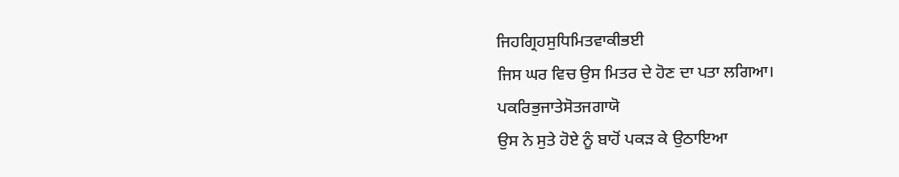ਜਿਹਗ੍ਰਿਹਸੁਧਿਮਿਤਵਾਕੀਭਈ
ਜਿਸ ਘਰ ਵਿਚ ਉਸ ਮਿਤਰ ਦੇ ਹੋਣ ਦਾ ਪਤਾ ਲਗਿਆ।
ਪਕਰਿਭੁਜਾਤੇਸੋਤਜਗਾਯੋ
ਉਸ ਨੇ ਸੁਤੇ ਹੋਏ ਨੂੰ ਬਾਹੋਂ ਪਕੜ ਕੇ ਉਠਾਇਆ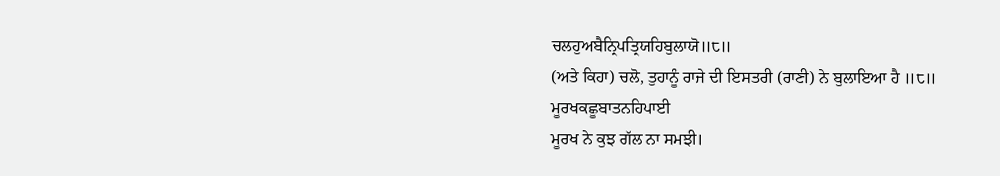ਚਲਹੁਅਬੈਨ੍ਰਿਪਤ੍ਰਿਯਹਿਬੁਲਾਯੋ॥੮॥
(ਅਤੇ ਕਿਹਾ) ਚਲੋ, ਤੁਹਾਨੂੰ ਰਾਜੇ ਦੀ ਇਸਤਰੀ (ਰਾਣੀ) ਨੇ ਬੁਲਾਇਆ ਹੈ ॥੮॥
ਮੂਰਖਕਛੂਬਾਤਨਹਿਪਾਈ
ਮੂਰਖ ਨੇ ਕੁਝ ਗੱਲ ਨਾ ਸਮਝੀ।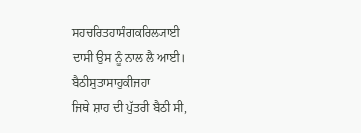ਸਹਚਰਿਤਹਾਸੰਗਕਰਿਲ੍ਯਾਈ
ਦਾਸੀ ਉਸ ਨੂੰ ਨਾਲ ਲੈ ਆਈ।
ਬੈਠੀਸੁਤਾਸਾਹੁਕੀਜਹਾ
ਜਿਥੇ ਸ਼ਾਹ ਦੀ ਪੁੱਤਰੀ ਬੈਠੀ ਸੀ,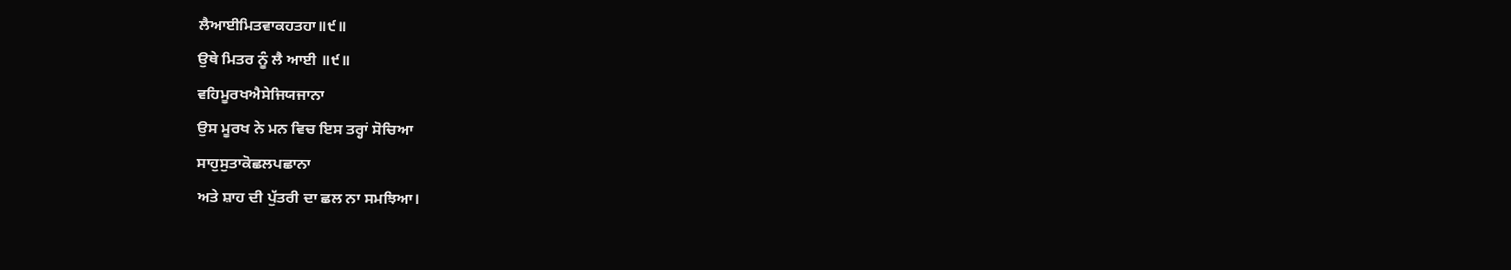ਲੈਆਈਮਿਤਵਾਕਹਤਹਾ॥੯॥
ਉਥੇ ਮਿਤਰ ਨੂੰ ਲੈ ਆਈ ॥੯॥
ਵਹਿਮੂਰਖਐਸੇਜਿਯਜਾਨਾ
ਉਸ ਮੂਰਖ ਨੇ ਮਨ ਵਿਚ ਇਸ ਤਰ੍ਹਾਂ ਸੋਚਿਆ
ਸਾਹੁਸੁਤਾਕੋਛਲਪਛਾਨਾ
ਅਤੇ ਸ਼ਾਹ ਦੀ ਪੁੱਤਰੀ ਦਾ ਛਲ ਨਾ ਸਮਝਿਆ।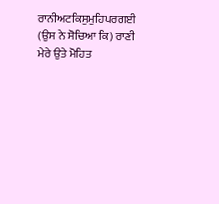ਰਾਨੀਅਟਕਿਸੁਮੁਹਿਪਰਗਈ
(ਉਸ ਨੇ ਸੋਚਿਆ ਕਿ) ਰਾਣੀ ਮੇਰੇ ਉਤੇ ਮੋਹਿਤ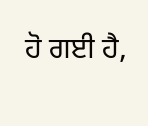ਹੋ ਗਈ ਹੈ,